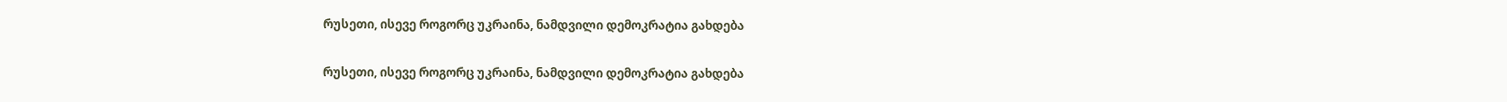რუსეთი, ისევე როგორც უკრაინა, ნამდვილი დემოკრატია გახდება

რუსეთი, ისევე როგორც უკრაინა, ნამდვილი დემოკრატია გახდება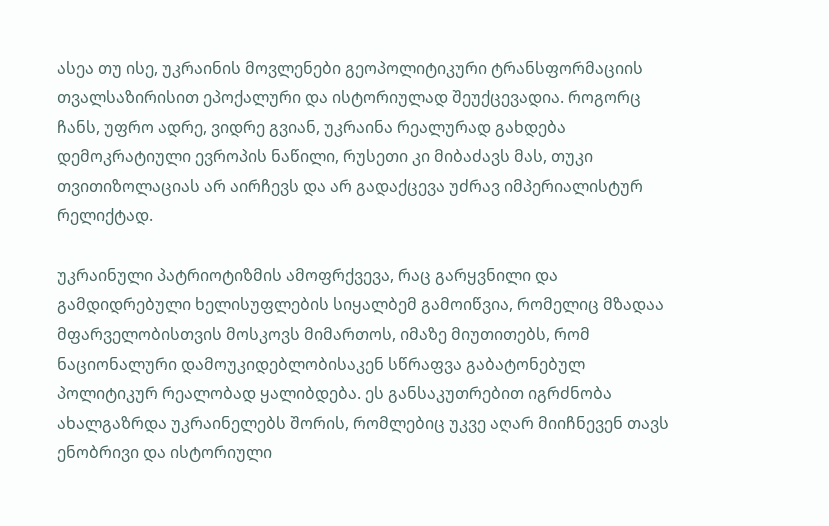ასეა თუ ისე, უკრაინის მოვლენები გეოპოლიტიკური ტრანსფორმაციის თვალსაზირისით ეპოქალური და ისტორიულად შეუქცევადია. როგორც ჩანს, უფრო ადრე, ვიდრე გვიან, უკრაინა რეალურად გახდება დემოკრატიული ევროპის ნაწილი, რუსეთი კი მიბაძავს მას, თუკი თვითიზოლაციას არ აირჩევს და არ გადაქცევა უძრავ იმპერიალისტურ რელიქტად.

უკრაინული პატრიოტიზმის ამოფრქვევა, რაც გარყვნილი და გამდიდრებული ხელისუფლების სიყალბემ გამოიწვია, რომელიც მზადაა მფარველობისთვის მოსკოვს მიმართოს, იმაზე მიუთითებს, რომ ნაციონალური დამოუკიდებლობისაკენ სწრაფვა გაბატონებულ პოლიტიკურ რეალობად ყალიბდება. ეს განსაკუთრებით იგრძნობა ახალგაზრდა უკრაინელებს შორის, რომლებიც უკვე აღარ მიიჩნევენ თავს ენობრივი და ისტორიული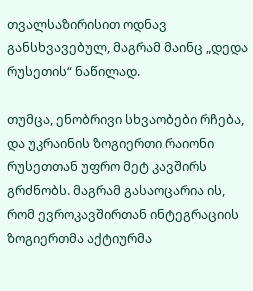თვალსაზირისით ოდნავ განსხვავებულ, მაგრამ მაინც „დედა რუსეთის“ ნაწილად.

თუმცა, ენობრივი სხვაობები რჩება, და უკრაინის ზოგიერთი რაიონი რუსეთთან უფრო მეტ კავშირს გრძნობს. მაგრამ გასაოცარია ის, რომ ევროკავშირთან ინტეგრაციის ზოგიერთმა აქტიურმა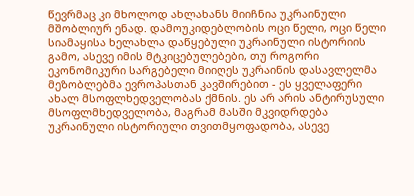წევრმაც კი მხოლოდ ახლახანს მიიჩნია უკრაინული მშობლიურ ენად. დამოუკიდებლობის ოცი წელი, ოცი წელი სიამაყისა ხელახლა დაწყებული უკრაინული ისტორიის გამო, ასევე იმის მტკიცებულებები, თუ როგორი ეკონომიკური სარგებელი მიიღეს უკრაინის დასავლელმა მეზობლებმა ევროპასთან კავშირებით - ეს ყველაფერი ახალ მსოფლხედველობას ქმნის. ეს არ არის ანტირუსული მსოფლმხედველობა, მაგრამ მასში მკვიდრდება უკრაინული ისტორიული თვითმყოფადობა, ასევე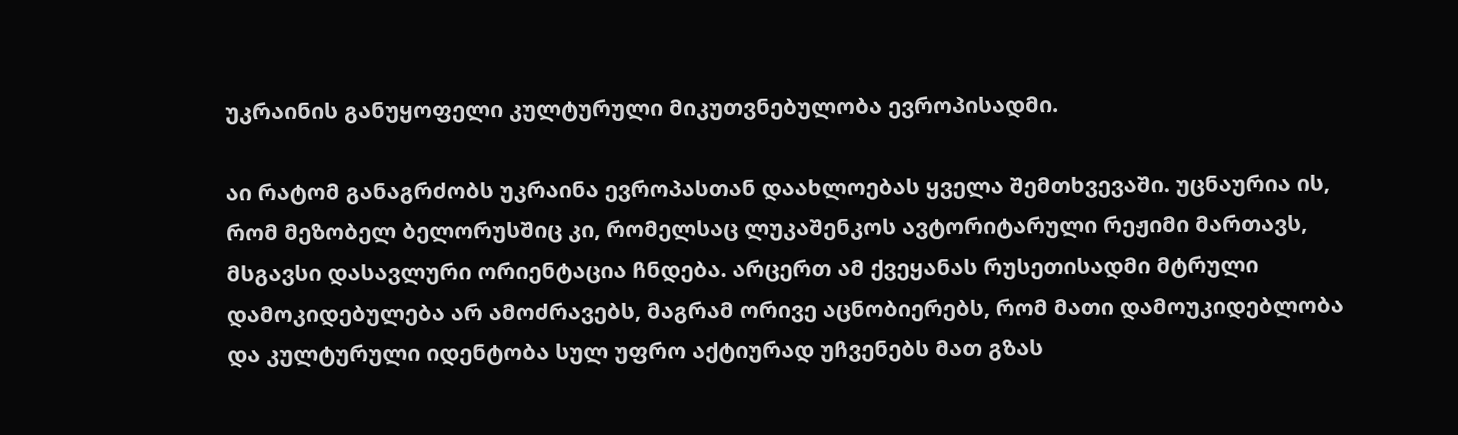უკრაინის განუყოფელი კულტურული მიკუთვნებულობა ევროპისადმი.

აი რატომ განაგრძობს უკრაინა ევროპასთან დაახლოებას ყველა შემთხვევაში. უცნაურია ის, რომ მეზობელ ბელორუსშიც კი, რომელსაც ლუკაშენკოს ავტორიტარული რეჟიმი მართავს, მსგავსი დასავლური ორიენტაცია ჩნდება. არცერთ ამ ქვეყანას რუსეთისადმი მტრული დამოკიდებულება არ ამოძრავებს, მაგრამ ორივე აცნობიერებს, რომ მათი დამოუკიდებლობა და კულტურული იდენტობა სულ უფრო აქტიურად უჩვენებს მათ გზას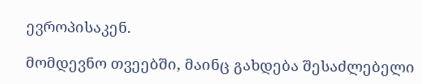ევროპისაკენ.

მომდევნო თვეებში, მაინც გახდება შესაძლებელი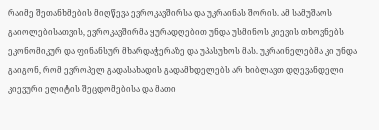რაიმე შეთანხმების მიღწევა ევროკავშირსა და უკრაინას შორის. ამ სამუშაოს გაიოლებისათვის, ევროკავშირმა ყურადღებით უნდა უსმინოს კიევის თხოვნებს ეკონომიკურ და ფინანსურ მხარდაჭერაზე და უპასუხოს მას. უკრაინელებმა კი უნდა გაიგონ, რომ ევროპელ გადასახადის გადამხდელებს არ ხიბლავთ დღევანდელი კიევური ელიტის შეცდომებისა და მათი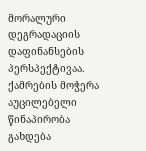მორალური დეგრადაციის დაფინანსების პერსპექტივაა. ქამრების მოჭერა აუცილებელი წინაპირობა გახდება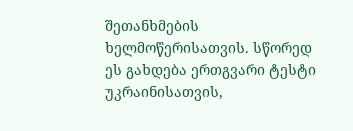შეთანხმების ხელმოწერისათვის. სწორედ ეს გახდება ერთგვარი ტესტი უკრაინისათვის,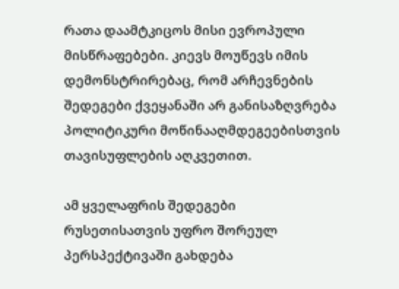რათა დაამტკიცოს მისი ევროპული მისწრაფებები. კიევს მოუწევს იმის დემონსტრირებაც, რომ არჩევნების შედეგები ქვეყანაში არ განისაზღვრება პოლიტიკური მოწინააღმდეგეებისთვის თავისუფლების აღკვეთით.

ამ ყველაფრის შედეგები რუსეთისათვის უფრო შორეულ პერსპექტივაში გახდება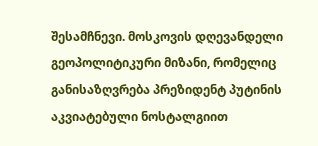შესამჩნევი. მოსკოვის დღევანდელი გეოპოლიტიკური მიზანი, რომელიც განისაზღვრება პრეზიდენტ პუტინის აკვიატებული ნოსტალგიით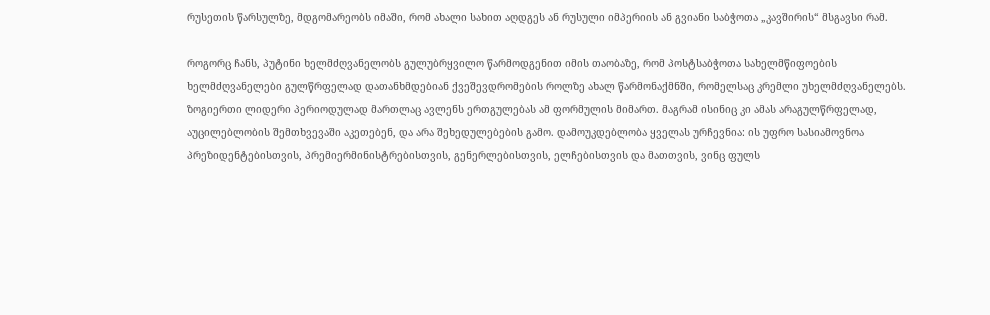რუსეთის წარსულზე, მდგომარეობს იმაში, რომ ახალი სახით აღდგეს ან რუსული იმპერიის ან გვიანი საბჭოთა „კავშირის“ მსგავსი რამ.

როგორც ჩანს, პუტინი ხელმძღვანელობს გულუბრყვილო წარმოდგენით იმის თაობაზე, რომ პოსტსაბჭოთა სახელმწიფოების ხელმძღვანელები გულწრფელად დათანხმდებიან ქვეშევდრომების როლზე ახალ წარმონაქმნში, რომელსაც კრემლი უხელმძღვანელებს. ზოგიერთი ლიდერი პერიოდულად მართლაც ავლენს ერთგულებას ამ ფორმულის მიმართ. მაგრამ ისინიც კი ამას არაგულწრფელად, აუცილებლობის შემთხვევაში აკეთებენ, და არა შეხედულებების გამო. დამოუკდებლობა ყველას ურჩევნია: ის უფრო სასიამოვნოა პრეზიდენტებისთვის, პრემიერმინისტრებისთვის, გენერლებისთვის, ელჩებისთვის და მათთვის, ვინც ფულს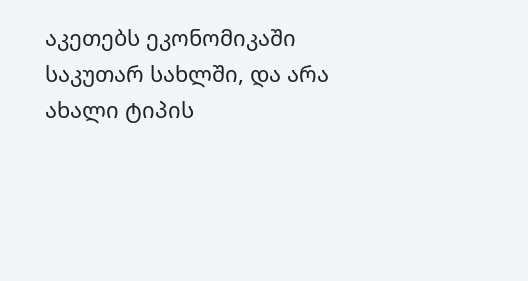აკეთებს ეკონომიკაში საკუთარ სახლში, და არა ახალი ტიპის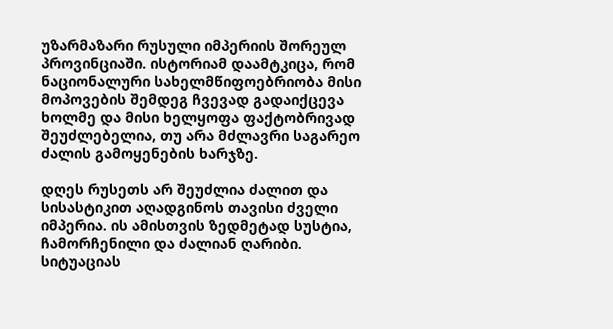უზარმაზარი რუსული იმპერიის შორეულ პროვინციაში. ისტორიამ დაამტკიცა, რომ ნაციონალური სახელმწიფოებრიობა მისი მოპოვების შემდეგ ჩვევად გადაიქცევა ხოლმე და მისი ხელყოფა ფაქტობრივად შეუძლებელია, თუ არა მძლავრი საგარეო ძალის გამოყენების ხარჯზე.

დღეს რუსეთს არ შეუძლია ძალით და სისასტიკით აღადგინოს თავისი ძველი იმპერია. ის ამისთვის ზედმეტად სუსტია, ჩამორჩენილი და ძალიან ღარიბი. სიტუაციას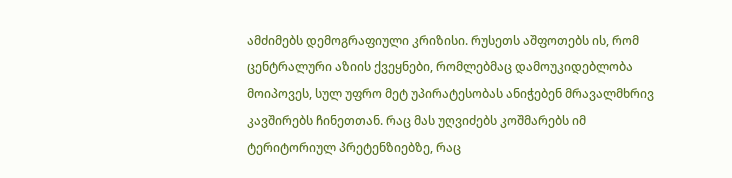ამძიმებს დემოგრაფიული კრიზისი. რუსეთს აშფოთებს ის, რომ ცენტრალური აზიის ქვეყნები, რომლებმაც დამოუკიდებლობა მოიპოვეს, სულ უფრო მეტ უპირატესობას ანიჭებენ მრავალმხრივ კავშირებს ჩინეთთან. რაც მას უღვიძებს კოშმარებს იმ ტერიტორიულ პრეტენზიებზე, რაც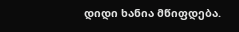დიდი ხანია მწიფდება.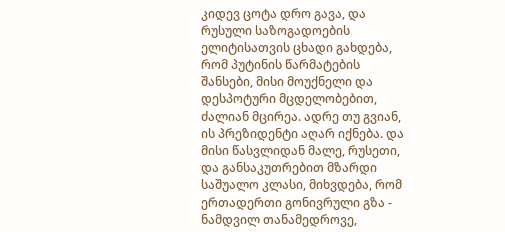კიდევ ცოტა დრო გავა, და რუსული საზოგადოების ელიტისათვის ცხადი გახდება, რომ პუტინის წარმატების შანსები, მისი მოუქნელი და დესპოტური მცდელობებით, ძალიან მცირეა. ადრე თუ გვიან, ის პრეზიდენტი აღარ იქნება. და მისი წასვლიდან მალე, რუსეთი, და განსაკუთრებით მზარდი საშუალო კლასი, მიხვდება, რომ ერთადერთი გონივრული გზა - ნამდვილ თანამედროვე,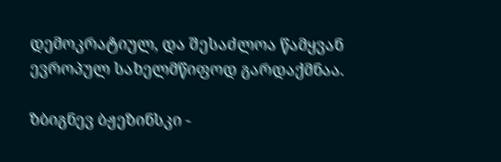დემოკრატიულ, და შესაძლოა წამყვან ევროპულ სახელმწიფოდ გარდაქმნაა.

ზბიგნევ ბჟეზინსკი -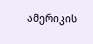ამერიკის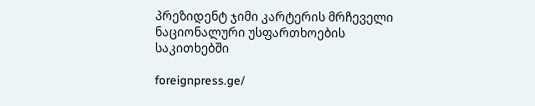პრეზიდენტ ჯიმი კარტერის მრჩეველი ნაციონალური უსფართხოების საკითხებში

foreignpress.ge/